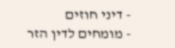- דיני חוזים
- מומחים לדין הזר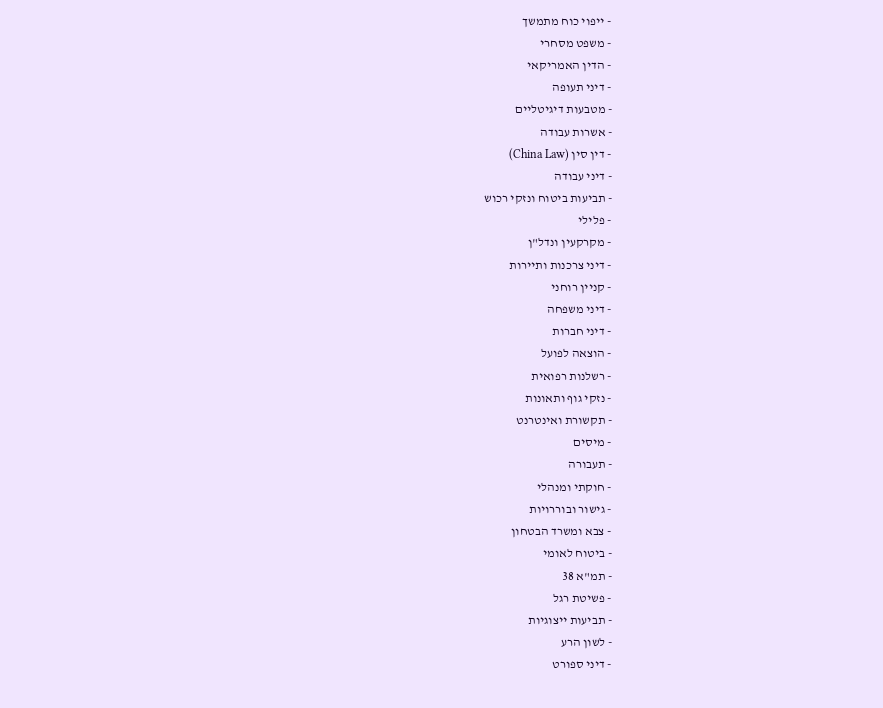- ייפוי כוח מתמשך
- משפט מסחרי
- הדין האמריקאי
- דיני תעופה
- מטבעות דיגיטליים
- אשרות עבודה
- דין סין (China Law)
- דיני עבודה
- תביעות ביטוח ונזקי רכוש
- פלילי
- מקרקעין ונדל"ן
- דיני צרכנות ותיירות
- קניין רוחני
- דיני משפחה
- דיני חברות
- הוצאה לפועל
- רשלנות רפואית
- נזקי גוף ותאונות
- תקשורת ואינטרנט
- מיסים
- תעבורה
- חוקתי ומנהלי
- גישור ובוררויות
- צבא ומשרד הבטחון
- ביטוח לאומי
- תמ"א 38
- פשיטת רגל
- תביעות ייצוגיות
- לשון הרע
- דיני ספורט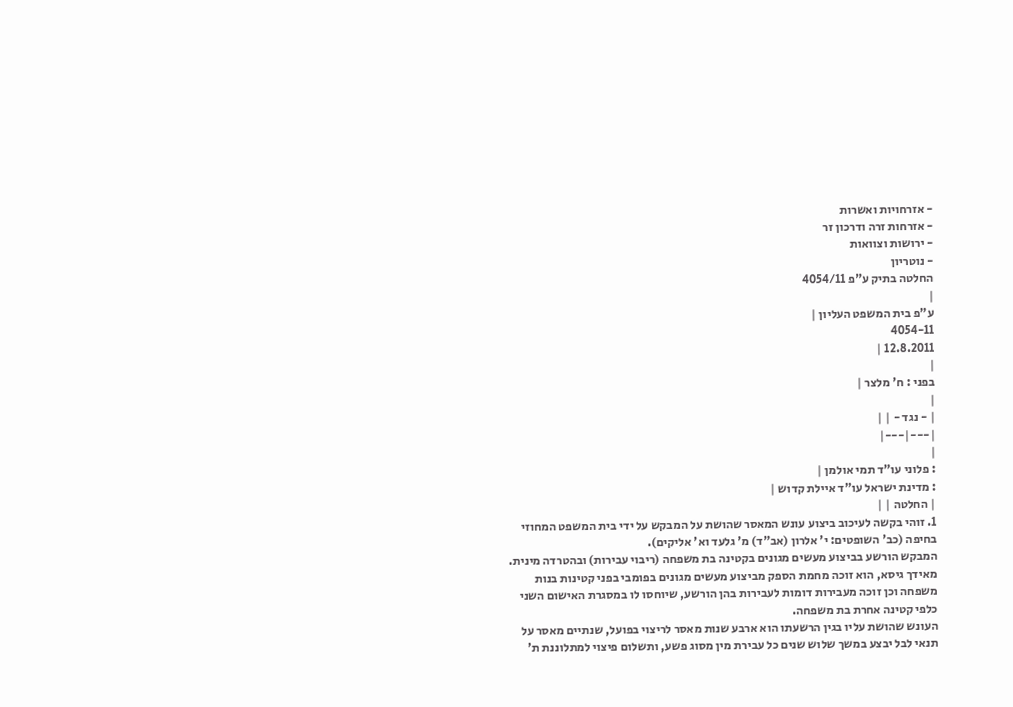- אזרחויות ואשרות
- אזרחות זרה ודרכון זר
- ירושות וצוואות
- נוטריון
החלטה בתיק ע"פ 4054/11
|
ע"פ בית המשפט העליון |
4054-11
12.8.2011 |
|
בפני : ח' מלצר |
|
| - נגד - | |
|---|---|
|
: פלוני עו"ד תמי אולמן |
: מדינת ישראל עו"ד איילת קדוש |
| החלטה | |
1. זוהי בקשה לעיכוב ביצוע עונש המאסר שהושת על המבקש על ידי בית המשפט המחוזי בחיפה (כב' השופטים: י' אלרון (אב"ד) מ' גלעד וא' אליקים).
המבקש הורשע בביצוע מעשים מגונים בקטינה בת משפחה (ריבוי עבירות) ובהטרדה מינית. מאידך גיסא, הוא זוכה מחמת הספק מביצוע מעשים מגונים בפומבי בפני קטינות בנות משפחה וכן זוכה מעבירות דומות לעבירות בהן הורשע, שיוחסו לו במסגרת האישום השני כלפי קטינה אחרת בת משפחה.
העונש שהושת עליו בגין הרשעתו הוא ארבע שנות מאסר לריצוי בפועל, שנתיים מאסר על תנאי לבל יבצע במשך שלוש שנים כל עבירת מין מסוג פשע, ותשלום פיצוי למתלוננת ת'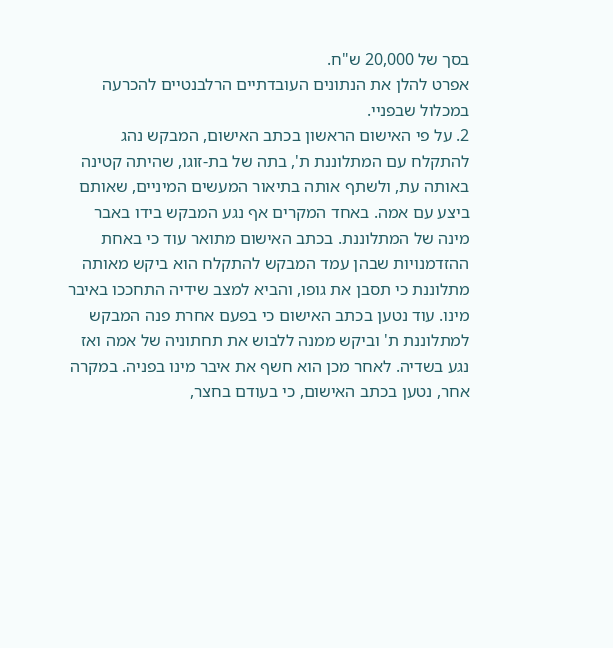בסך של 20,000 ש"ח.
אפרט להלן את הנתונים העובדתיים הרלבנטיים להכרעה במכלול שבפניי.
2. על פי האישום הראשון בכתב האישום, המבקש נהג להתקלח עם המתלוננת ת', בתה של בת-זוגו, שהיתה קטינה באותה עת, ולשתף אותה בתיאור המעשים המיניים, שאותם ביצע עם אמה. באחד המקרים אף נגע המבקש בידו באבר מינה של המתלוננת. בכתב האישום מתואר עוד כי באחת ההזדמנויות שבהן עמד המבקש להתקלח הוא ביקש מאותה מתלוננת כי תסבן את גופו, והביא למצב שידיה התחככו באיבר מינו. עוד נטען בכתב האישום כי בפעם אחרת פנה המבקש למתלוננת ת' וביקש ממנה ללבוש את תחתוניה של אמה ואז נגע בשדיה. לאחר מכן הוא חשף את איבר מינו בפניה. במקרה אחר, נטען בכתב האישום, כי בעודם בחצר,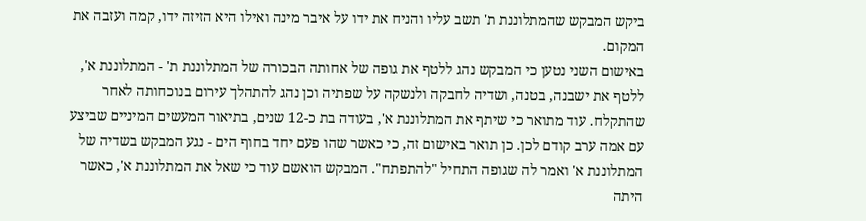ביקש המבקש שהמתלוננת ת' תשב עליו והניח את ידו על איבר מינה ואילו היא הזיזה ידו, קמה ועזבה את המקום.
באישום השני נטען כי המבקש נהג ללטף את גופה של אחותה הבכורה של המתלוננת ת' - המתלוננת א', ללטף את ישבנה, בטנה, ושדיה לחבקה ולנשקה על שפתיה וכן נהג להתהלך עירום בנוכחותה לאחר שהתקלח. עוד מתואר כי שיתף את המתלוננת א', בעודה בת כ-12 שנים, בתיאור המעשים המיניים שביצע עם אמה ערב קודם לכן. כן תואר באישום זה, כי כאשר שהו פעם יחד בחוף הים - נגע המבקש בשדיה של המתלוננת א' ואמר לה שגופה התחיל "להתפתח". המבקש הואשם עוד כי שאל את המתלוננת א', כאשר היתה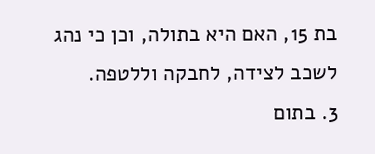בת 15, האם היא בתולה, וכן כי נהג לשכב לצידה, לחבקה וללטפה.
3. בתום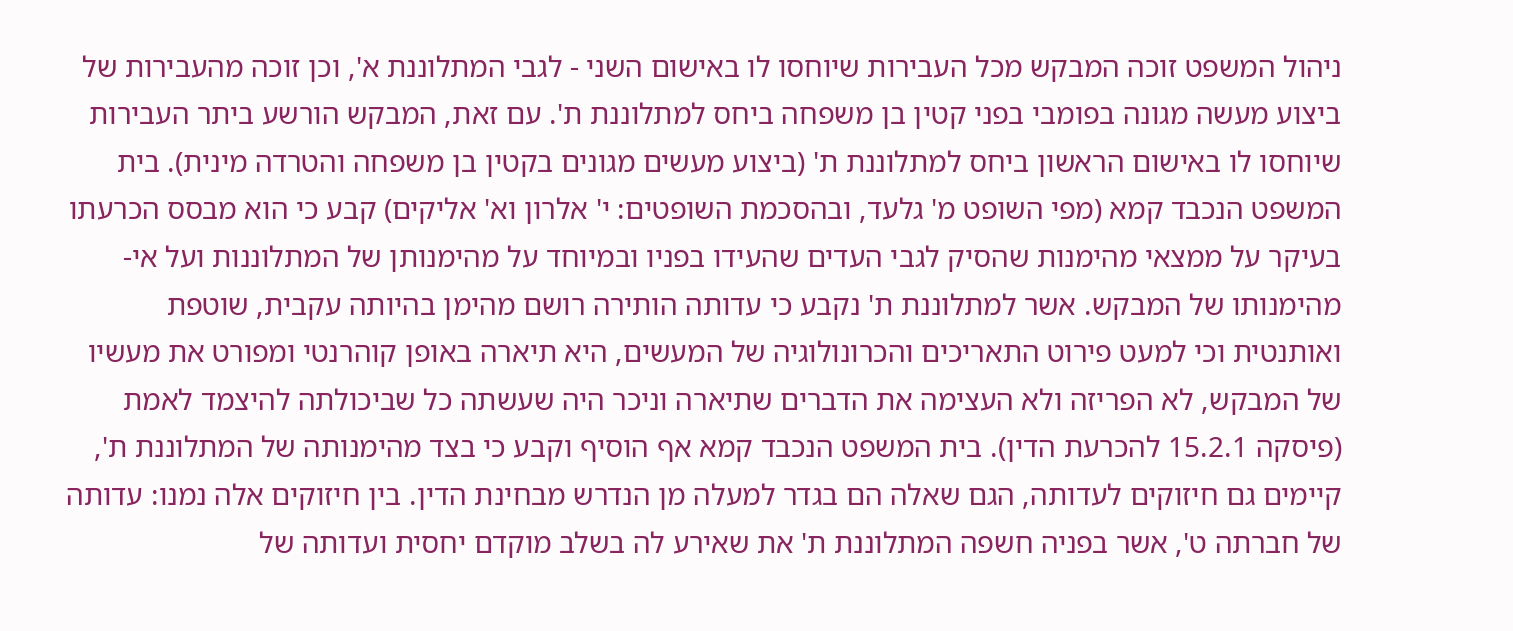ניהול המשפט זוכה המבקש מכל העבירות שיוחסו לו באישום השני - לגבי המתלוננת א', וכן זוכה מהעבירות של ביצוע מעשה מגונה בפומבי בפני קטין בן משפחה ביחס למתלוננת ת'. עם זאת, המבקש הורשע ביתר העבירות שיוחסו לו באישום הראשון ביחס למתלוננת ת' (ביצוע מעשים מגונים בקטין בן משפחה והטרדה מינית). בית המשפט הנכבד קמא (מפי השופט מ' גלעד, ובהסכמת השופטים: י' אלרון וא' אליקים) קבע כי הוא מבסס הכרעתו בעיקר על ממצאי מהימנות שהסיק לגבי העדים שהעידו בפניו ובמיוחד על מהימנותן של המתלוננות ועל אי-מהימנותו של המבקש. אשר למתלוננת ת' נקבע כי עדותה הותירה רושם מהימן בהיותה עקבית, שוטפת ואותנטית וכי למעט פירוט התאריכים והכרונולוגיה של המעשים, היא תיארה באופן קוהרנטי ומפורט את מעשיו של המבקש, לא הפריזה ולא העצימה את הדברים שתיארה וניכר היה שעשתה כל שביכולתה להיצמד לאמת (פיסקה 15.2.1 להכרעת הדין). בית המשפט הנכבד קמא אף הוסיף וקבע כי בצד מהימנותה של המתלוננת ת', קיימים גם חיזוקים לעדותה, הגם שאלה הם בגדר למעלה מן הנדרש מבחינת הדין. בין חיזוקים אלה נמנו: עדותה של חברתה ט', אשר בפניה חשפה המתלוננת ת' את שאירע לה בשלב מוקדם יחסית ועדותה של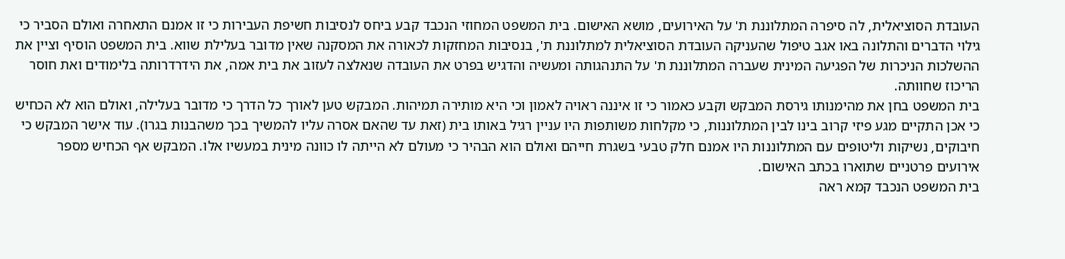העובדת הסוציאלית, לה סיפרה המתלוננת ת' על האירועים, מושא האישום. בית המשפט המחוזי הנכבד קבע ביחס לנסיבות חשיפת העבירות כי זו אמנם התאחרה ואולם הסביר כי גילוי הדברים והתלונה באו אגב טיפול שהעניקה העובדת הסוציאלית למתלוננת ת', בנסיבות המחזקות לכאורה את המסקנה שאין מדובר בעלילת שווא. בית המשפט הוסיף וציין את ההשלכות הניכרות של הפגיעה המינית שעברה המתלוננת ת' על התנהגותה ומעשיה והדגיש בפרט את העובדה שנאלצה לעזוב את בית אמה, את הידרדרותה בלימודים ואת חוסר הריכוז שחוותה.
בית המשפט בחן את מהימנותו גירסת המבקש וקבע כאמור כי זו איננה ראויה לאמון וכי היא מותירה תמיהות. המבקש טען לאורך כל הדרך כי מדובר בעלילה, ואולם הוא לא הכחיש כי אכן התקיים מגע פיזי קרוב בינו לבין המתלוננות, כי מקלחות משותפות היו עניין רגיל באותו בית (זאת עד שהאם אסרה עליו להמשיך בכך משהבנות בגרו). עוד אישר המבקש כי חיבוקים, נשיקות וליטופים עם המתלוננות היו אמנם חלק טבעי בשגרת חייהם ואולם הוא הבהיר כי מעולם לא הייתה לו כוונה מינית במעשיו אלו. המבקש אף הכחיש מספר אירועים פרטניים שתוארו בכתב האישום.
בית המשפט הנכבד קמא ראה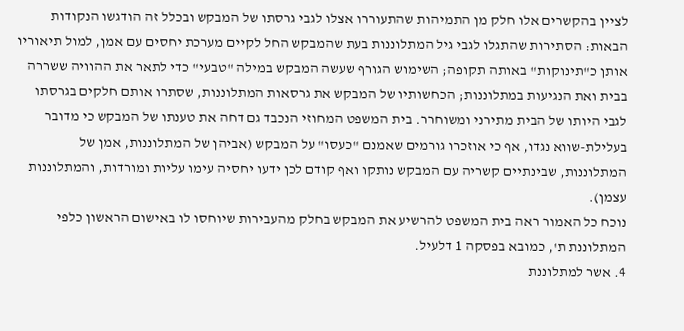לציין בהקשרים אלו חלק מן התמיהות שהתעוררו אצלו לגבי גרסתו של המבקש ובכלל זה הודגשו הנקודות הבאות: הסתירות שהתגלו לגבי גיל המתלוננות בעת שהמבקש החל לקיים מערכת יחסים עם אמן, למול תיאוריו אותן כ"תינוקות" באותה תקופה; השימוש הגורף שעשה המבקש במילה "טבעי" כדי לתאר את ההוויה ששררה בבית ואת הנגיעות במתלוננות; הכחשותיו של המבקש את גרסאות המתלוננות, שסתרו אותם חלקים בגרסתו לגבי היותו של הבית מתירני ומשוחרר. בית המשפט המחוזי הנכבד גם דחה את טענתו של המבקש כי מדובר בעלילת-שווא נגדו, אף כי אוזכרו גורמים שאמנם "כעסו" על המבקש (אביהן של המתלוננות, אמן של המתלוננות, שבינתיים קשריה עם המבקש נותקו ואף קודם לכן ידעו יחסיה עימו עליות ומורדות, והמתלוננות עצמן).
נוכח כל האמור ראה בית המשפט להרשיע את המבקש בחלק מהעבירות שיוחסו לו באישום הראשון כלפי המתלוננת ת', כמובא בפסקה 1 דלעיל.
4. אשר למתלוננת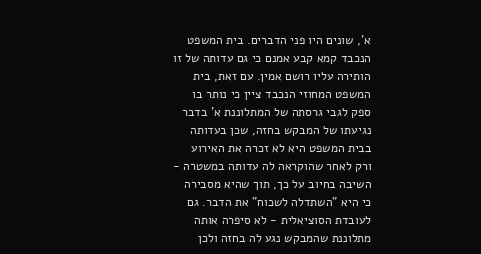א', שונים היו פני הדברים. בית המשפט הנכבד קמא קבע אמנם כי גם עדותה של זו הותירה עליו רושם אמין. עם זאת, בית המשפט המחוזי הנכבד ציין כי נותר בו ספק לגבי גרסתה של המתלוננת א' בדבר נגיעתו של המבקש בחזה, שכן בעדותה בבית המשפט היא לא זכרה את האירוע ורק לאחר שהוקראה לה עדותה במשטרה - השיבה בחיוב על כך, תוך שהיא מסבירה כי היא "השתדלה לשכוח" את הדבר. גם לעובדת הסוציאלית - לא סיפרה אותה מתלוננת שהמבקש נגע לה בחזה ולכן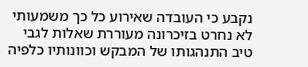נקבע כי העובדה שאירוע כל כך משמעותי לא נחרט בזיכרונה מעוררת שאלות לגבי טיב התנהגותו של המבקש וכוונותיו כלפיה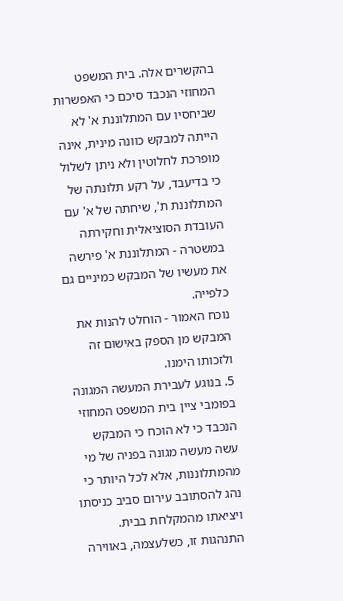בהקשרים אלה. בית המשפט המחוזי הנכבד סיכם כי האפשרות שביחסיו עם המתלוננת א' לא הייתה למבקש כוונה מינית, אינה מופרכת לחלוטין ולא ניתן לשלול כי בדיעבד, על רקע תלונתה של המתלוננת ת', שיחתה של א' עם העובדת הסוציאלית וחקירתה במשטרה - המתלוננת א' פירשה את מעשיו של המבקש כמיניים גם כלפייה.
נוכח האמור - הוחלט להנות את המבקש מן הספק באישום זה ולזכותו הימנו.
5. בנוגע לעבירת המעשה המגונה בפומבי ציין בית המשפט המחוזי הנכבד כי לא הוכח כי המבקש עשה מעשה מגונה בפניה של מי מהמתלוננות, אלא לכל היותר כי נהג להסתובב עירום סביב כניסתו ויציאתו מהמקלחת בבית. התנהגות זו, כשלעצמה, באווירה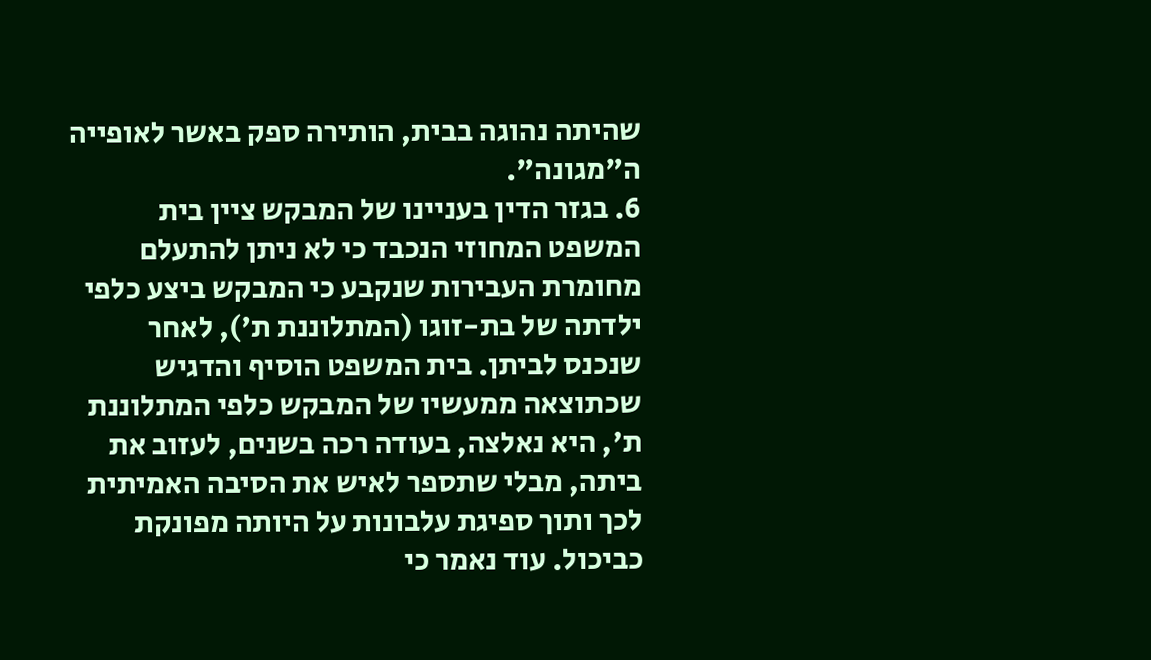שהיתה נהוגה בבית, הותירה ספק באשר לאופייה ה"מגונה".
6. בגזר הדין בעניינו של המבקש ציין בית המשפט המחוזי הנכבד כי לא ניתן להתעלם מחומרת העבירות שנקבע כי המבקש ביצע כלפי ילדתה של בת-זוגו (המתלוננת ת'), לאחר שנכנס לביתן. בית המשפט הוסיף והדגיש שכתוצאה ממעשיו של המבקש כלפי המתלוננת ת', היא נאלצה, בעודה רכה בשנים, לעזוב את ביתה, מבלי שתספר לאיש את הסיבה האמיתית לכך ותוך ספיגת עלבונות על היותה מפונקת כביכול. עוד נאמר כי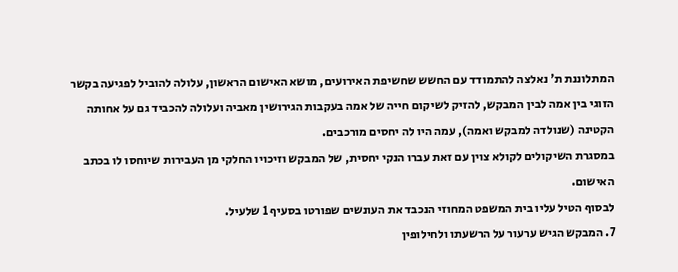המתלוננת ת' נאלצה להתמודד עם החשש שחשיפת האירועים, מושא האישום הראשון, עלולה להוביל לפגיעה בקשר הזוגי בין אמה לבין המבקש, להזיק לשיקום חייה של אמה בעקבות הגירושין מאביה ועלולה להכביד גם על אחותה הקטינה (שנולדה למבקש ואמה), עמה היו לה יחסים מורכבים.
במסגרת השיקולים לקולא צוין עם זאת עברו הנקי יחסית, של המבקש וזיכויו החלקי מן העבירות שיוחסו לו בכתב האישום.
לבסוף הטיל עליו בית המשפט המחוזי הנכבד את העונשים שפורטו בסעיף 1 שלעיל.
7. המבקש הגיש ערעור על הרשעתו ולחילופין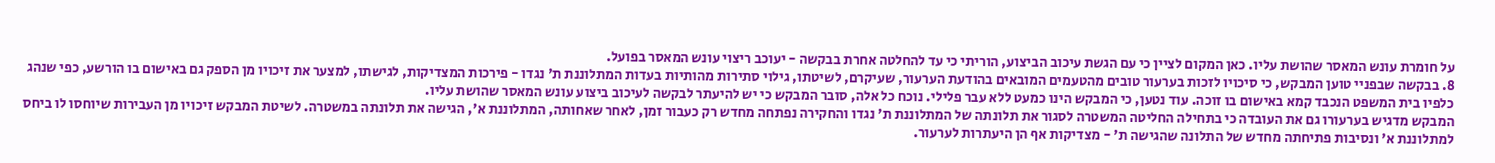על חומרת עונש המאסר שהושת עליו. כאן המקום לציין כי עם הגשת עיכוב הביצוע, הוריתי כי עד להחלטה אחרת בבקשה - יעוכב ריצוי עונש המאסר בפועל.
8. בבקשה שבפניי טוען המבקש, כי סיכויו לזכות בערעור טובים מהטעמים המובאים בהודעת הערעור, שעיקרם, לשיטתו, גילוי סתירות מהותיות בעדות המתלוננת ת' נגדו - פירכות המצדיקות, לגישתו, למצער את זיכויו מן הספק גם באישום בו הורשע, כפי שנהג כלפיו בית המשפט הנכבד קמא באישום בו זוכה. עוד נטען, כי המבקש הינו כמעט ללא עבר פלילי. נוכח כל אלה, סובר המבקש כי יש להיעתר לבקשה לעיכוב ביצוע עונש המאסר שהושת עליו.
המבקש מדגיש בערעורו גם את העובדה כי בתחילה החליטה המשטרה לסגור את תלונתה של המתלוננת ת' נגדו והחקירה נפתחה מחדש רק כעבור זמן, לאחר שאחותה, המתלוננת א', הגישה את תלונתה במשטרה. לשיטת המבקש זיכויו מן העבירות שיוחסו לו ביחס למתלוננת א' ונסיבות פתיחתה מחדש של התלונה שהגישה ת' - מצדיקות אף הן היעתרות לערעור.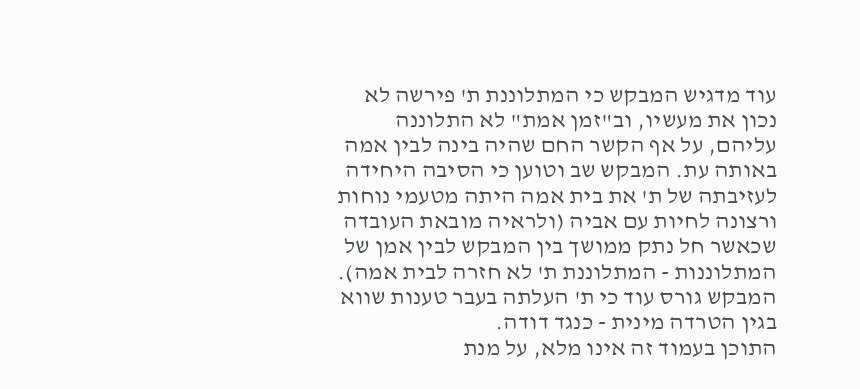עוד מדגיש המבקש כי המתלוננת ת' פירשה לא נכון את מעשיו, וב"זמן אמת" לא התלוננה עליהם, על אף הקשר החם שהיה בינה לבין אמה באותה עת. המבקש שב וטוען כי הסיבה היחידה לעזיבתה של ת' את בית אמה היתה מטעמי נוחות ורצונה לחיות עם אביה (ולראיה מובאת העובדה שכאשר חל נתק ממושך בין המבקש לבין אמן של המתלוננות - המתלוננת ת' לא חזרה לבית אמה). המבקש גורס עוד כי ת' העלתה בעבר טענות שווא בגין הטרדה מינית - כנגד דודה.
התוכן בעמוד זה אינו מלא, על מנת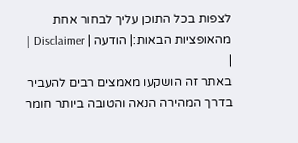לצפות בכל התוכן עליך לבחור אחת מהאופציות הבאות:| הודעה | Disclaimer |
|
באתר זה הושקעו מאמצים רבים להעביר בדרך המהירה הנאה והטובה ביותר חומר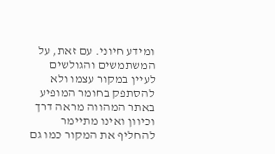ומידע חיוני. עם זאת, על המשתמשים והגולשים לעיין במקור עצמו ולא להסתפק בחומר המופיע באתר המהווה מראה דרך וכיוון ואינו מתיימר להחליף את המקור כמו גם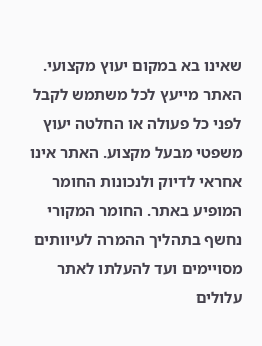שאינו בא במקום יעוץ מקצועי. האתר מייעץ לכל משתמש לקבל לפני כל פעולה או החלטה יעוץ משפטי מבעל מקצוע. האתר אינו אחראי לדיוק ולנכונות החומר המופיע באתר. החומר המקורי נחשף בתהליך ההמרה לעיוותים מסויימים ועד להעלתו לאתר עלולים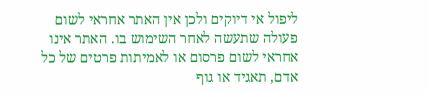ליפול אי דיוקים ולכן אין האתר אחראי לשום פעולה שתעשה לאחר השימוש בו. האתר אינו אחראי לשום פרסום או לאמיתות פרטים של כל אדם, תאגיד או גוף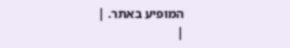המופיע באתר. |
|